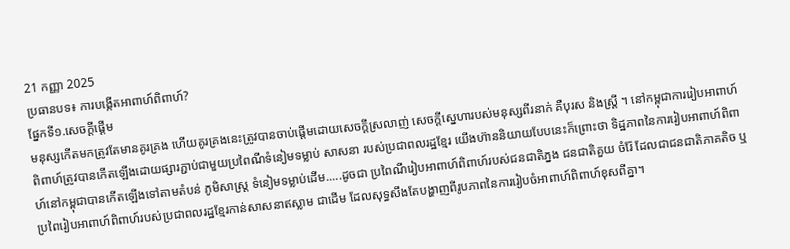21 កញ្ញា 2025
ប្រធានបទ៖ ការបង្កើតអាពាហ៍ពិពាហ៍?
ផ្នែកទី១.សេចក្តីផ្តើម
មនុស្សកើតមកត្រូវតែមានគូរគ្រង ហើយគូរគ្រងនេះត្រូវបានចាប់ផ្តើមដោយសេចក្តីស្រលាញ់ សេចក្តីស្នេហារបស់មនុស្សពីរនាក់ គឺបុរស និងស្រ្តី ។ នៅកម្ពុជាការរៀបអាពាហ៍ពិពាហ៍ត្រូវបានកើតឡើងដោយផ្សារភ្ជាប់ជាមួយប្រពៃណីទំនៀមទម្លាប់ សាសនា របស់ប្រជាពលរដ្ឋខ្មែរ យើងហ៊ាននិយាយបែបនេះក៏ព្រោះថា ទិដ្ឋភាពនៃការរៀបអាពាហ៍ពិពាហ៍នៅកម្ពុជាបានកើតឡើងទៅតាមតំបន់ ភូមិសាស្រ្ត ទំនៀមទម្លាប់ដើម.....ដូចជា ប្រពៃណីរៀបអាពាហ៍ពិពាហ៍របស់ជនជាតិភ្នង ជនជាតិគួយ ចំរ៉ែ ដែលជាជនជាតិភាគតិច ឬប្រពៃរៀបអាពាហ៍ពិពាហ៍របស់ប្រជាពលរដ្ឋខ្មែរកាន់សាសនាឥស្លាម ជាដើម ដែលសុទ្ធសឹងតែបង្ហាញពីរូបភាពនៃការរៀបចំអាពាហ៍ពិពាហ៍ខុសពីគ្នា។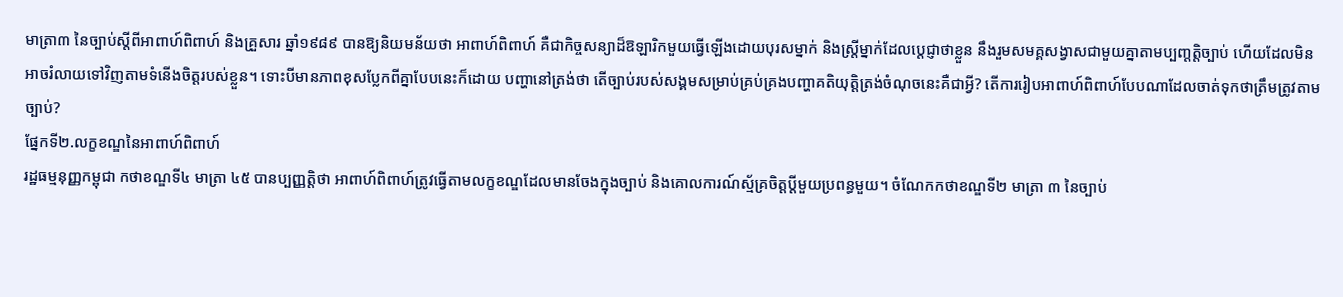មាត្រា៣ នៃច្បាប់ស្តីពីអាពាហ៍ពិពាហ៍ និងគ្រួសារ ឆ្នាំ១៩៨៩ បានឱ្យនិយមន័យថា អាពាហ៍ពិពាហ៍ គឺជាកិច្ចសន្យាដ៏ឱឡារិកមួយធ្វើឡើងដោយបុរសម្នាក់ និងស្រ្តីម្នាក់ដែលប្តេជ្ញាថាខ្លួន នឹងរួមសមគ្គសង្វាសជាមួយគ្នាតាមប្បញ្តត្តិច្បាប់ ហើយដែលមិនអាចរំលាយទៅវិញតាមទំនើងចិត្តរបស់ខ្លួន។ ទោះបីមានភាពខុសប្លែកពីគ្នាបែបនេះក៏ដោយ បញ្ហានៅត្រង់ថា តើច្បាប់របស់សង្គមសម្រាប់គ្រប់គ្រងបញ្ហាគតិយុត្តិត្រង់ចំណុចនេះគឺជាអ្វី? តើការរៀបអាពាហ៍ពិពាហ៍បែបណាដែលចាត់ទុកថាត្រឹមត្រូវតាមច្បាប់?
ផ្នែកទី២.លក្ខខណ្ឌនៃអាពាហ៍ពិពាហ៍
រដ្ឋធម្មនុញ្ញកម្ពុជា កថាខណ្ឌទី៤ មាត្រា ៤៥ បានប្បញ្ញត្តិថា អាពាហ៍ពិពាហ៍ត្រូវធ្វើតាមលក្ខខណ្ឌដែលមានចែងក្នុងច្បាប់ និងគោលការណ៍ស្ម័គ្រចិត្តប្តីមួយប្រពន្ធមួយ។ ចំណែកកថាខណ្ឌទី២ មាត្រា ៣ នៃច្បាប់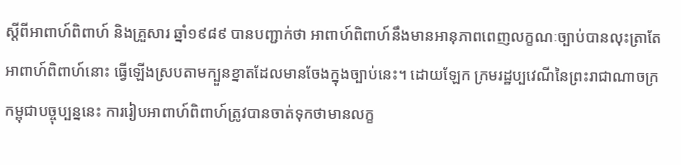ស្តីពីអាពាហ៍ពិពាហ៍ និងគ្រួសារ ឆ្នាំ១៩៨៩ បានបញ្ជាក់ថា អាពាហ៍ពិពាហ៍នឹងមានអានុភាពពេញលក្ខណៈច្បាប់បានលុះត្រាតែអាពាហ៍ពិពាហ៍នោះ ធ្វើឡើងស្របតាមក្បួនខ្នាតដែលមានចែងក្នុងច្បាប់នេះ។ ដោយឡែក ក្រមរដ្ឋប្បវេណីនៃព្រះរាជាណាចក្រកម្ពុជាបច្ចុប្បន្ននេះ ការរៀបអាពាហ៍ពិពាហ៍ត្រូវបានចាត់ទុកថាមានលក្ខ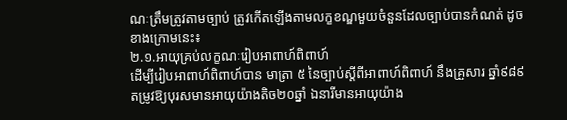ណៈត្រឹមត្រូវតាមច្បាប់ ត្រូវកើតឡើងតាមលក្ខខណ្ឌមួយចំនួនដែលច្បាប់បានកំណត់ ដូចខាងក្រោមនេះ៖
២.១.អាយុគ្រប់លក្ខណៈរៀបអាពាហ៍ពិពាហ៍
ដើម្បីរៀបអាពាហ៍ពិពាហ៍បាន មាត្រា ៥ នៃច្បាប់ស្តីពីអាពាហ៍ពិពាហ៍ នឹងគ្រួសារ ឆ្នាំ៩៨៩ តម្រូវឱ្យបុរសមានអាយុយ៉ាងតិច២០ឆ្នាំ ឯនារីមានអាយុយ៉ាង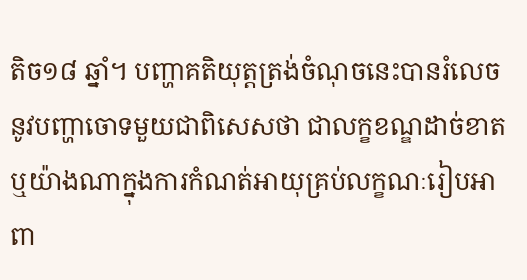តិច១៨ ឆ្នាំ។ បញ្ហាគតិយុត្តត្រង់ចំណុចនេះបានរំលេចនូវបញ្ហាចោទមួយជាពិសេសថា ជាលក្ខខណ្ឌដាច់ខាតឬយ៉ាងណាក្នុងការកំណត់អាយុគ្រប់លក្ខណៈរៀបអាពា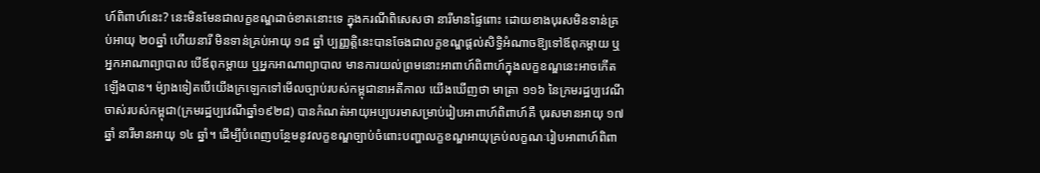ហ៍ពិពាហ៍នេះ? នេះមិនមែនជាលក្ខខណ្ឌដាច់ខាតនោះទេ ក្នុងករណីពិសេសថា នារីមានផ្ទៃពោះ ដោយខាងបុរសមិនទាន់គ្រប់អាយុ ២០ឆ្នាំ ហើយនារី មិនទាន់គ្រប់អាយុ ១៨ ឆ្នាំ ប្បញ្ញត្តិនេះបានចែងជាលក្ខខណ្ឌផ្តល់សិទ្ធិអំណាចឱ្យទៅឪពុកម្តាយ ឬអ្នកអាណាព្យាបាល បើឪពុកម្តាយ ឬអ្នកអាណាព្យាបាល មានការយល់ព្រមនោះអាពាហ៍ពិពាហ៍ក្នុងលក្ខខណ្ឌនេះអាចកើតឡើងបាន។ ម៉្យាងទៀតបើយើងក្រឡេកទៅមើលច្បាប់របស់កម្ពុជានាអតីកាល យើងឃើញថា មាត្រា ១១៦ នៃក្រមរដ្ឋប្បវេណីចាស់របស់កម្ពុជា(ក្រមរដ្ឋប្បវេណីឆ្នាំ១៩២៨) បានកំណត់អាយុអប្បបរមាសម្រាប់រៀបអាពាហ៍ពិពាហ៍គឺ បុរសមានអាយុ ១៧ឆ្នាំ នារីមានអាយុ ១៤ ឆ្នាំ។ ដើម្បីបំពេញបន្ថែមនូវលក្ខខណ្ឌច្បាប់ចំពោះបញ្ហាលក្ខខណ្ឌអាយុគ្រប់លក្ខណៈរៀបអាពាហ៍ពិពា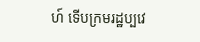ហ៍ ទើបក្រមរដ្ឋប្បវេ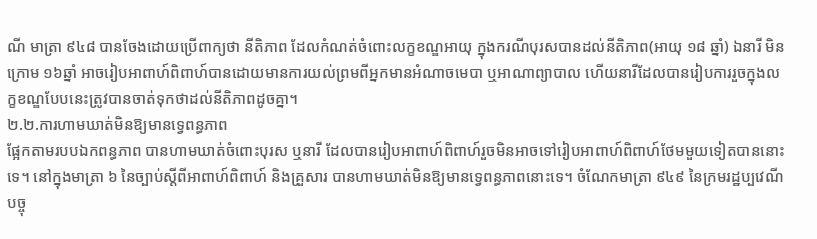ណី មាត្រា ៩៤៨ បានចែងដោយប្រើពាក្យថា នីតិភាព ដែលកំណត់ចំពោះលក្ខខណ្ឌអាយុ ក្នុងករណីបុរសបានដល់នីតិភាព(អាយុ ១៨ ឆ្នាំ) ឯនារី មិនក្រោម ១៦ឆ្នាំ អាចរៀបអាពាហ៍ពិពាហ៍បានដោយមានការយល់ព្រមពីអ្នកមានអំណាចមេបា ឬអាណាព្យាបាល ហើយនារីដែលបានរៀបការរួចក្នុងលក្ខខណ្ឌបែបនេះត្រូវបានចាត់ទុកថាដល់នីតិភាពដូចគ្នា។
២.២.ការហាមឃាត់មិនឱ្យមានទ្វេពន្ធភាព
ផ្អែកតាមរបបឯកពន្ធភាព បានហាមឃាត់ចំពោះបុរស ឬនារី ដែលបានរៀបអាពាហ៍ពិពាហ៍រួចមិនអាចទៅរៀបអាពាហ៍ពិពាហ៍ថែមមួយទៀតបាននោះទេ។ នៅក្នុងមាត្រា ៦ នៃច្បាប់ស្តីពីអាពាហ៍ពិពាហ៍ និងគ្រួសារ បានហាមឃាត់មិនឱ្យមានទ្វេពន្ធភាពនោះទេ។ ចំណែកមាត្រា ៩៤៩ នៃក្រមរដ្ឋប្បវេណីបច្ចុ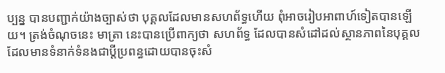ប្បន្ន បានបញ្ជាក់យ៉ាងច្បាស់ថា បុគ្គលដែលមានសហព័ទ្ធហើយ ពុំអាចរៀបអាពាហ៍ទៀតបានឡើយ។ ត្រង់ចំណុចនេះ មាត្រា នេះបានប្រើពាក្យថា សហព័ទ្ធ ដែលបានសំដៅដល់ស្ថានភាពនៃបុគ្គលដែលមានទំនាក់ទំនងជាប្តីប្រពន្ធដោយបានចុះសំ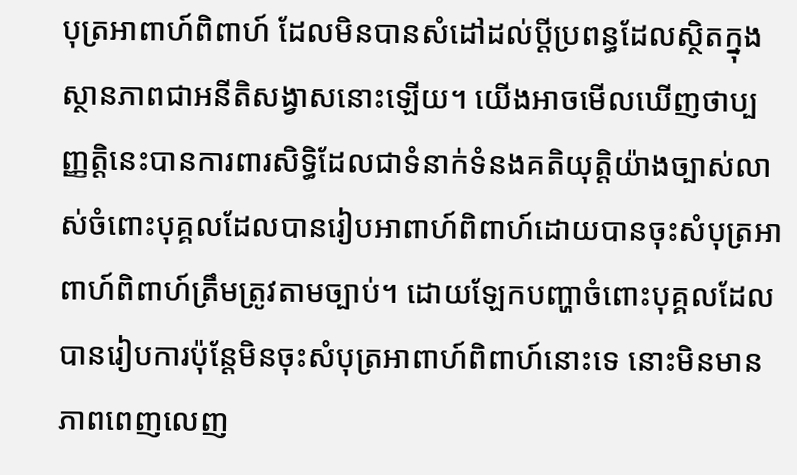បុត្រអាពាហ៍ពិពាហ៍ ដែលមិនបានសំដៅដល់ប្តីប្រពន្ធដែលស្ថិតក្នុងស្ថានភាពជាអនីតិសង្វាសនោះឡើយ។ យើងអាចមើលឃើញថាប្បញ្ញតិ្តនេះបានការពារសិទ្ធិដែលជាទំនាក់ទំនងគតិយុត្តិយ៉ាងច្បាស់លាស់ចំពោះបុគ្គលដែលបានរៀបអាពាហ៍ពិពាហ៍ដោយបានចុះសំបុត្រអាពាហ៍ពិពាហ៍ត្រឹមត្រូវតាមច្បាប់។ ដោយឡែកបញ្ហាចំពោះបុគ្គលដែលបានរៀបការប៉ុន្តែមិនចុះសំបុត្រអាពាហ៍ពិពាហ៍នោះទេ នោះមិនមានភាពពេញលេញ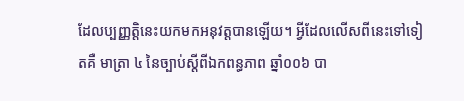ដែលប្បញ្ញត្តិនេះយកមកអនុវត្តបានឡើយ។ អ្វីដែលលើសពីនេះទៅទៀតគឺ មាត្រា ៤ នៃច្បាប់ស្តីពីឯកពន្ធភាព ឆ្នាំ០០៦ បា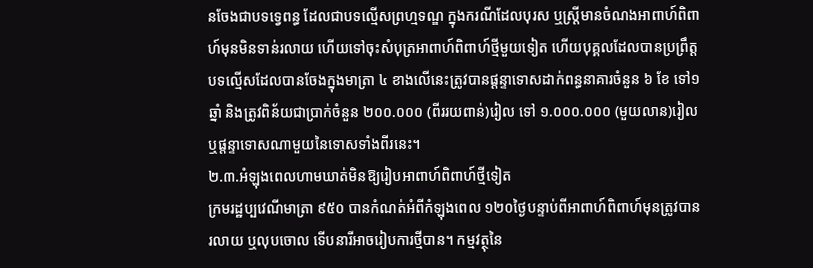នចែងជាបទទ្វេពន្ធ ដែលជាបទល្មើសព្រហ្មទណ្ឌ ក្នុងករណីដែលបុរស ឬស្រ្តីមានចំណងអាពាហ៍ពិពាហ៍មុនមិនទាន់រលាយ ហើយទៅចុះសំបុត្រអាពាហ៍ពិពាហ៍ថ្មីមួយទៀត ហើយបុគ្គលដែលបានប្រព្រឹត្តបទល្មើសដែលបានចែងក្នុងមាត្រា ៤ ខាងលើនេះត្រូវបានផ្តន្ទាទោសដាក់ពន្ធនាគារចំនួន ៦ ខែ ទៅ១ឆ្នាំ និងត្រូវពិន័យជាប្រាក់ចំនួន ២០០.០០០ (ពីររយពាន់)រៀល ទៅ ១.០០០.០០០ (មួយលាន)រៀល ឬផ្តន្ទាទោសណាមួយនៃទោសទាំងពីរនេះ។
២.៣.អំឡុងពេលហាមឃាត់មិនឱ្យរៀបអាពាហ៍ពិពាហ៍ថ្មីទៀត
ក្រមរដ្ឋប្បវេណីមាត្រា ៩៥០ បានកំណត់អំពីកំឡុងពេល ១២០ថ្ងៃបន្ទាប់ពីអាពាហ៍ពិពាហ៍មុនត្រូវបានរលាយ ឬលុបចោល ទើបនារីអាចរៀបការថ្មីបាន។ កម្មវត្ថុនៃ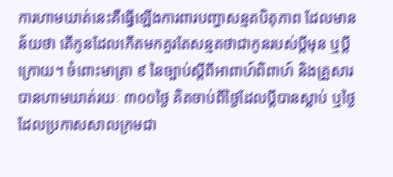ការហាមឃាត់នេះគឺធ្វើឡើងការពារបញ្ហាសន្មតបិតុភាព ដែលមានន័យថា តើកូនដែលកើតមកគួរតែសន្មតថាជាកូនរបស់ប្តីមុន ឬប្តីក្រោយ។ ចំពោះមាត្រា ៩ នៃច្បាប់ស្តីពីអាពាហ៍ពិពាហ៍ និងគ្រួសារ បានហាមឃាត់រយៈ ៣០០ថ្ងៃ គិតចាប់ពីថ្ងៃដែលប្តីបានស្លាប់ ឬថ្ងៃដែលប្រកាសសាលក្រមជា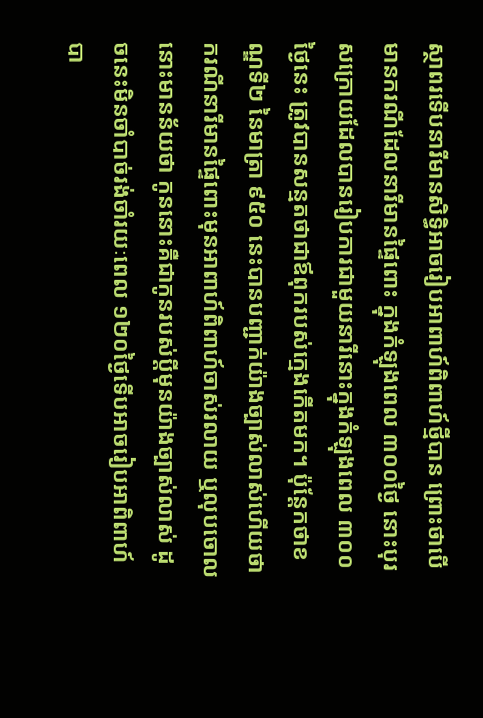ស្ថាពរទើបនារីមានសិទ្ធិអាចរៀបអាពាហ៍ពិពាហ៍ថ្មីបាន ព្រោះថាបើមានករណីដែលនារីមានផ្ទៃពោះ ក្នុងកំឡុងពេល ៣០០ថ្ងៃ នោះបុរសក្រោយដែលបានរៀបការជាមួយនារីនោះក្នុងកំឡុងពេល ៣០០ថ្ងៃនេះ ត្រូវបានសន្មតថាជាឪពុករបស់ក្មេងកើតមក។ ប៉ុន្តែកថាខណ្ឌទី២ នៃមាត្រា ៩៥០ នេះបានបញ្ជាក់យ៉ាងច្បាស់លាស់ហើយថា ករណីនារីមានផ្ទៃពោះមុនអាពាហ៍ពិពាហ៍ចាស់រលាយ ឬលុបចោល នោះមានន័យថា កូននោះគឺជាកូនរបស់ប្តីមុនយ៉ាងច្បាស់លាស់ ដូចនេះមិនចាំបាច់រង់ចាំរយៈពេល ១២០ថ្ងៃទើបអាចរៀបអាពិពាហ៍បា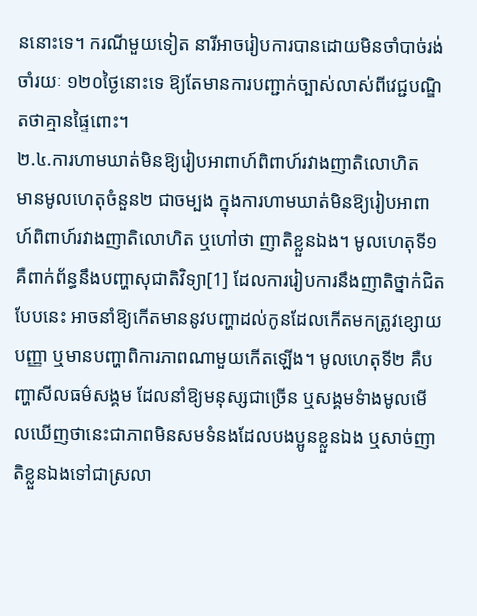ននោះទេ។ ករណីមួយទៀត នារីអាចរៀបការបានដោយមិនចាំបាច់រង់ចាំរយៈ ១២០ថ្ងៃនោះទេ ឱ្យតែមានការបញ្ជាក់ច្បាស់លាស់ពីវេជ្ជបណ្ឌិតថាគ្មានផ្ទៃពោះ។
២.៤.ការហាមឃាត់មិនឱ្យរៀបអាពាហ៍ពិពាហ៍រវាងញាតិលោហិត
មានមូលហេតុចំនួន២ ជាចម្បង ក្នុងការហាមឃាត់មិនឱ្យរៀបអាពាហ៍ពិពាហ៍រវាងញាតិលោហិត ឬហៅថា ញាតិខ្លួនឯង។ មូលហេតុទី១ គឺពាក់ព័ន្ធនឹងបញ្ហាសុជាតិវិទ្យា[1] ដែលការរៀបការនឹងញាតិថ្នាក់ជិតបែបនេះ អាចនាំឱ្យកើតមាននូវបញ្ហាដល់កូនដែលកើតមកត្រូវខ្សោយបញ្ញា ឬមានបញ្ហាពិការភាពណាមួយកើតឡើង។ មូលហេតុទី២ គឺបញ្ហាសីលធម៌សង្គម ដែលនាំឱ្យមនុស្សជាច្រើន ឬសង្គមទំាងមូលមើលឃើញថានេះជាភាពមិនសមទំនងដែលបងប្អូនខ្លួនឯង ឬសាច់ញាតិខ្លួនឯងទៅជាស្រលា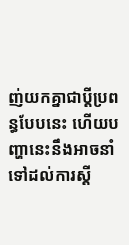ញ់យកគ្នាជាប្តីប្រពន្ធបែបនេះ ហើយបញ្ហានេះនឹងអាចនាំទៅដល់ការស្តី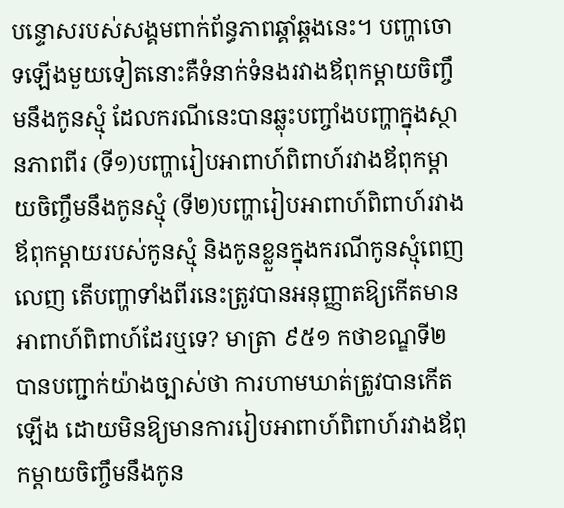បន្ទោសរបស់សង្គមពាក់ព័ន្ធភាពឆ្គាំឆ្គងនេះ។ បញ្ហាចោទឡើងមួយទៀតនោះគឺទំនាក់ទំនងរវាងឪពុកម្តាយចិញ្ចឹមនឹងកូនស្មុំ ដែលករណីនេះបានឆ្លុះបញ្ចាំងបញ្ហាក្នុងស្ថានភាពពីរ (ទី១)បញ្ហារៀបអាពាហ៍ពិពាហ៍រវាងឪពុកម្តាយចិញ្ចឹមនឹងកូនស្មុំ (ទី២)បញ្ហារៀបអាពាហ៍ពិពាហ៍រវាងឪពុកម្តាយរបស់កូនស្មុំ និងកូនខ្លួនក្នុងករណីកូនស្មុំពេញលេញ តើបញ្ហាទាំងពីរនេះត្រូវបានអនុញ្ញាតឱ្យកើតមានអាពាហ៍ពិពាហ៍ដែរឬទេ? មាត្រា ៩៥១ កថាខណ្ឌទី២ បានបញ្ជាក់យ៉ាងច្បាស់ថា ការហាមឃាត់ត្រូវបានកើតឡើង ដោយមិនឱ្យមានការរៀបអាពាហ៍ពិពាហ៍រវាងឪពុកម្តាយចិញ្ចឹមនឹងកូន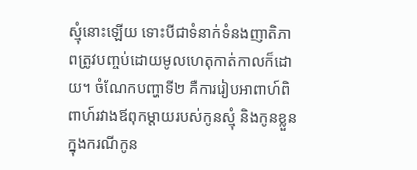ស្មុំនោះឡើយ ទោះបីជាទំនាក់ទំនងញាតិភាពត្រូវបញ្ចប់ដោយមូលហេតុកាត់កាលក៏ដោយ។ ចំណែកបញ្ហាទី២ គឺការរៀបអាពាហ៍ពិពាហ៍រវាងឪពុកម្តាយរបស់កូនស្មុំ និងកូនខ្លួនក្នុងករណីកូន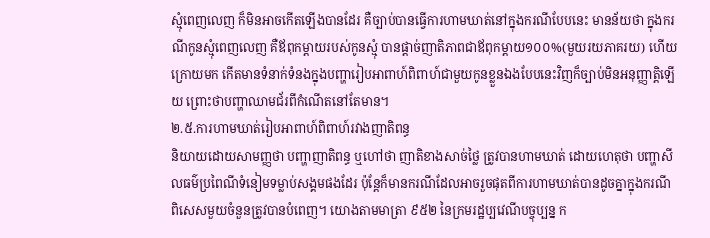ស្មុំពេញលេញ ក៏មិនអាចកើតឡើងបានដែរ គឺច្បាប់បានធ្វើការហាមឃាត់នៅក្នុងករណីបែបនេះ មានន័យថា ក្នុងករណីកូនស្មុំពេញលេញ គឺឪពុកម្តាយរបស់កូនស្មុំ បានផ្តាច់ញាតិភាពជាឪពុកម្តាយ១០០%(មួយរយភាគរយ) ហើយក្រោយមក កើតមានទំនាក់ទំនងក្នុងបញ្ហារៀបអាពាហ៍ពិពាហ៍ជាមួយកូនខ្លួនឯងបែបនេះវិញក៏ច្បាប់មិនអនុញ្ញាត្តិឡើយ ព្រោះថាបញ្ហាឈាមជ័រពីកំណើតនៅតែមាន។
២.៥.ការហាមឃាត់រៀបអាពាហ៍ពិពាហ៍រវាងញាតិពន្ធ
និយាយដោយសាមញ្ញថា បញ្ហាញាតិពន្ធ ឬហៅថា ញាតិខាងសាច់ថ្លៃ ត្រូវបានហាមឃាត់ ដោយហេតុថា បញ្ហាសីលធម៌ប្រពៃណីទំនៀមទម្លាប់សង្គមផងដែរ ប៉ុន្តែក៏មានករណីដែលអាចរួចផុតពីការហាមឃាត់បានដូចគ្នាក្នុងករណីពិសេសមួយចំនួនត្រូវបានបំពេញ។ យោងតាមមាត្រា ៩៥២ នៃក្រមរដ្ឋប្បវេណីបច្ចុប្បន្ន ក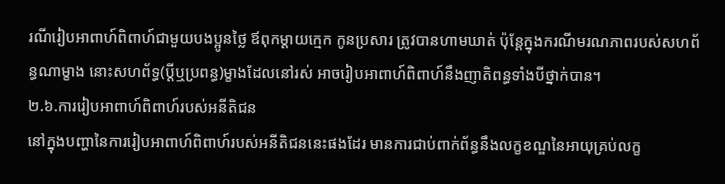រណីរៀបអាពាហ៍ពិពាហ៍ជាមួយបងប្អូនថ្លៃ ឪពុកម្តាយក្មេក កូនប្រសារ ត្រូវបានហាមឃាត់ ប៉ុន្តែក្នុងករណីមរណភាពរបស់សហព័ន្ធណាម្ខាង នោះសហព័ទ្ធ(ប្តីឬប្រពន្ធ)ម្ខាងដែលនៅរស់ អាចរៀបអាពាហ៍ពិពាហ៍នឹងញាតិពន្ធទាំងបីថ្នាក់បាន។
២.៦.ការរៀបអាពាហ៍ពិពាហ៍របស់អនីតិជន
នៅក្នុងបញ្ហានៃការរៀបអាពាហ៍ពិពាហ៍របស់អនីតិជននេះផងដែរ មានការជាប់ពាក់ព័ន្ធនឹងលក្ខខណ្ឌនៃអាយុគ្រប់លក្ខ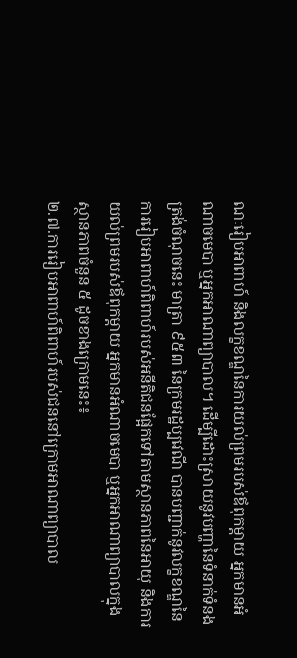ណៈរៀបអាពាហ៍ និងលក្ខខណ្ឌនៃការយល់ព្រមរបស់ឪពុកម្តាយ អ្នកមានអំណាចមេបា ឬអ្នកអាណាព្យាបាល។ ដើម្បីដោះស្រាយនូវបញ្ហានៃទំនាក់ទំនងត្រង់ចំណុចនេះ មាត្រា ៩៥៣ នៃក្រមរដ្ឋប្បវេណី បានបញ្ជាក់នូវលក្ខខណ្ឌនៃការរៀបអាពាហ៍ពិពាហ៍របស់អនីតិជនផ្អែកទៅតាមស្ថានភាពនៃអាយុ និងការយល់ព្រមរបស់ឪពុកម្តាយ អ្នកមានអំណាចមេបា ឬអ្នកអាណាព្យាបាលក្នុងស្ថានភាពចំនួន ៥ ដូចខាងក្រោមនេះ៖
២.៧.ការរៀបអាពាហ៍ពិពាហ៍របស់ជននៅក្រោមអាណាព្យាបាល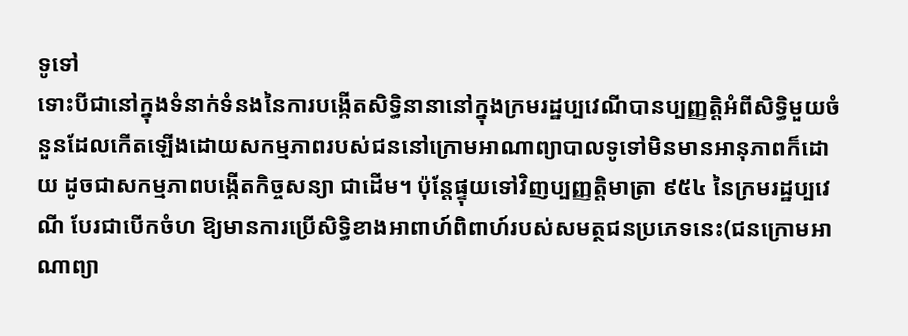ទូទៅ
ទោះបីជានៅក្នុងទំនាក់ទំនងនៃការបង្កើតសិទ្ធិនានានៅក្នុងក្រមរដ្ឋប្បវេណីបានប្បញ្ញត្តិអំពីសិទ្ធិមួយចំនួនដែលកើតឡើងដោយសកម្មភាពរបស់ជននៅក្រោមអាណាព្យាបាលទូទៅមិនមានអានុភាពក៏ដោយ ដូចជាសកម្មភាពបង្កើតកិច្ចសន្យា ជាដើម។ ប៉ុន្តែផ្ទុយទៅវិញប្បញ្ញត្តិមាត្រា ៩៥៤ នៃក្រមរដ្ឋប្បវេណី បែរជាបើកចំហ ឱ្យមានការប្រើសិទ្ធិខាងអាពាហ៍ពិពាហ៍របស់សមត្ថជនប្រភេទនេះ(ជនក្រោមអាណាព្យា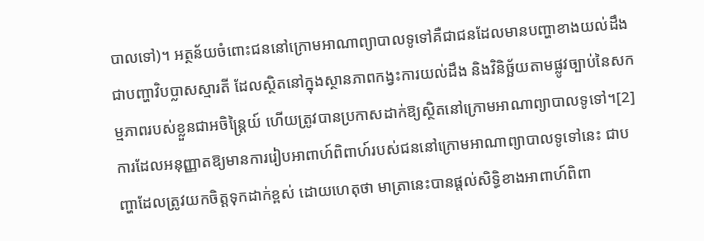បាលទៅ)។ អត្ថន័យចំពោះជននៅក្រោមអាណាព្យាបាលទូទៅគឺជាជនដែលមានបញ្ហាខាងយល់ដឹង ជាបញ្ហាវិបប្លាសស្មារតី ដែលស្ថិតនៅក្នុងស្ថានភាពកង្វះការយល់ដឹង និងវិនិច្ឆ័យតាមផ្លូវច្បាប់នៃសកម្មភាពរបស់ខ្លួនជាអចិន្រ្តៃយ៍ ហើយត្រូវបានប្រកាសដាក់ឱ្យស្ថិតនៅក្រោមអាណាព្យាបាលទូទៅ។[2] ការដែលអនុញ្ញាតឱ្យមានការរៀបអាពាហ៍ពិពាហ៍របស់ជននៅក្រោមអាណាព្យាបាលទូទៅនេះ ជាបញ្ហាដែលត្រូវយកចិត្តទុកដាក់ខ្ពស់ ដោយហេតុថា មាត្រានេះបានផ្តល់សិទិ្ធខាងអាពាហ៍ពិពា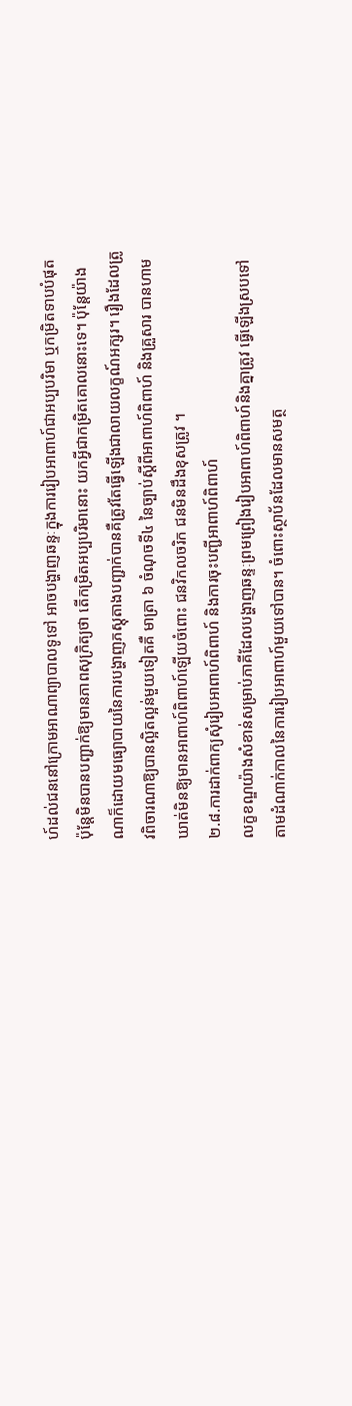ហ៍ដល់ជននៅក្រោមអាណាព្យាបាលទូទៅ អាចបង្ហាញឆន្ទៈក្នុងការរៀបអាពាហ៍ជាអប្បបរិមា ឬកម្រិតទាបបំផុត ប៉ុន្តែមិនបានបញ្ជាក់ឱ្យមានភាពសុក្រិត្យថា តើកម្រិតអប្បបរិមានោះ យកអ្វីជាកម្រិតគោលនោះទេ។ ប៉ុន្តែយ៉ាងណាក៏ដោយមធ្យោបាយនៃការបង្ហាញភស្តុតាងបញ្ជាក់បានគឺត្រូវតែធ្វើឡើងជាលាយលក្ខណ៍អក្សរ។ រឿងដែលត្រូវពិចារណាឱ្យបានល្អិតល្អន់មួយទៀតគឺ មាត្រា ៦ ចំណុចទី៤ នៃច្បាប់ស្តីពីអាពាហ៍ពិពាហ៍ និងគ្រួសារ បានហាមឃាត់មិនឱ្យមានអាពាហ៍ពិពាហ៍ឡើយចំពោះ ជនវិកលចរិក ជនមិនដឹងខុសត្រូវ ។
២.៨.ការដាក់ពាក្យសុំរៀបអាពាហ៍ពិពាហ៍ និងការចុះបញ្ជីអាពាហ៍ពិពាហ៍
លក្ខខណ្ឌយ៉ាងសំខាន់សម្រាប់ភាគីដែលបង្ហាញឆន្ទៈព្រមព្រៀងរៀបអាពាហ៍ពិពាហ៍និងគ្នាត្រូវ ធ្វើឡើងស្របទៅតាមដំណាក់កាលនៃការរៀបអាពាហ៍មួយទៅបាន។ ចំពោះស្ថាប័នដែលមានសមត្ថ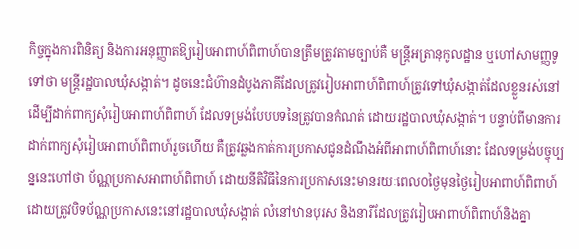កិច្ចក្នុងការពិនិត្យ និងការអនុញ្ញាតឱ្យរៀបអាពាហ៍ពិពាហ៍បានត្រឹមត្រូវតាមច្បាប់គឺ មន្រ្តីអត្រានុកូលដ្ឋាន ឬហៅសាមញ្ញទូទៅថា មន្រ្តីរដ្ឋបាលឃុំសង្កាត់។ ដូចនេះជំហ៊ានដំបូងភាគីដែលត្រូវរៀបអាពាហ៍ពិពាហ៍ត្រូវទៅឃុំសង្កាត់ដែលខ្លួនរស់នៅដើម្បីដាក់ពាក្យសុំរៀបអាពាហ៍ពិពាហ៍ ដែលទម្រង់បែបបទនៃត្រូវបានកំណត់ ដោយរដ្ឋបាលឃុំសង្កាត់។ បន្ទាប់ពីមានការដាក់ពាក្យសុំរៀបអាពាហ៍ពិពាហ៍រួចហើយ គឺត្រូវឆ្លងកាត់ការប្រកាសជូនដំណឹងអំពីអាពាហ៍ពិពាហ៍នោះ ដែលទម្រង់បច្ចុប្បន្ននេះហៅថា ប័ណ្ណប្រកាសអាពាហ៍ពិពាហ៍ ដោយនីតិវិធីនៃការប្រកាសនេះមានរយៈពេល០ថ្ងៃមុនថ្ងៃរៀបអាពាហ៍ពិពាហ៍ ដោយត្រូវបិទប័ណ្ណប្រកាសនេះនៅរដ្ឋបាលឃុំសង្កាត់ លំនៅឋានបុរស និងនារីដែលត្រូវរៀបអាពាហ៍ពិពាហ៍និងគ្នា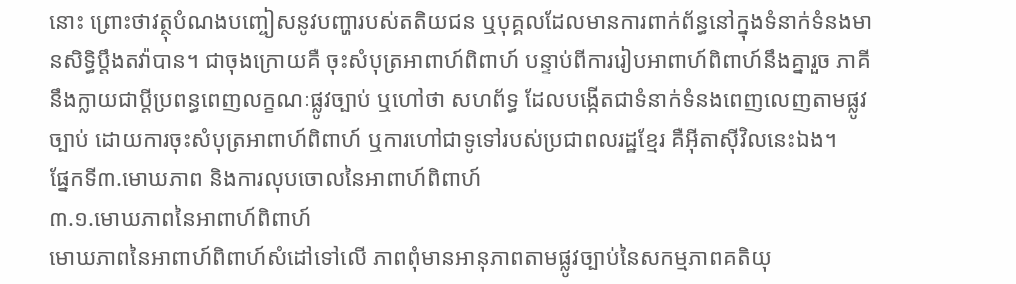នោះ ព្រោះថាវត្ថុបំណងបញ្ចៀសនូវបញ្ហារបស់តតិយជន ឬបុគ្គលដែលមានការពាក់ព័ន្ធនៅក្នុងទំនាក់ទំនងមានសិទ្ធិប្តឹងតវ៉ាបាន។ ជាចុងក្រោយគឺ ចុះសំបុត្រអាពាហ៍ពិពាហ៍ បន្ទាប់ពីការរៀបអាពាហ៍ពិពាហ៍នឹងគ្នារួច ភាគីនឹងក្លាយជាប្តីប្រពន្ធពេញលក្ខណៈផ្លូវច្បាប់ ឬហៅថា សហព័ទ្ធ ដែលបង្កើតជាទំនាក់ទំនងពេញលេញតាមផ្លូវច្បាប់ ដោយការចុះសំបុត្រអាពាហ៍ពិពាហ៍ ឬការហៅជាទូទៅរបស់ប្រជាពលរដ្ឋខ្មែរ គឺអ៊ីតាស៊ីវិលនេះឯង។
ផ្នែកទី៣.មោឃភាព និងការលុបចោលនៃអាពាហ៍ពិពាហ៍
៣.១.មោឃភាពនៃអាពាហ៍ពិពាហ៍
មោឃភាពនៃអាពាហ៍ពិពាហ៍សំដៅទៅលើ ភាពពុំមានអានុភាពតាមផ្លូវច្បាប់នៃសកម្មភាពគតិយុ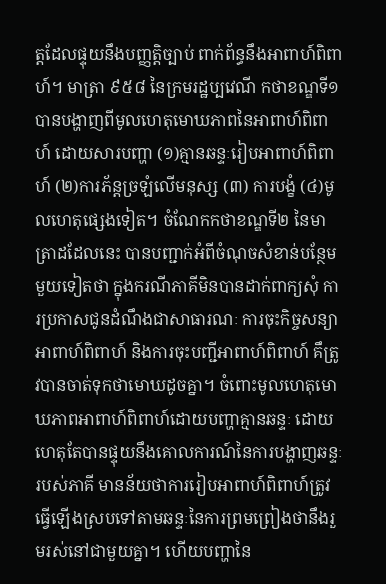ត្តដែលផ្ទុយនឹងបញ្ញត្តិច្បាប់ ពាក់ព័ន្ធនឹងអាពាហ៍ពិពាហ៍។ មាត្រា ៩៥៨ នៃក្រមរដ្ឋប្បវេណី កថាខណ្ឌទី១ បានបង្ហាញពីមូលហេតុមោឃភាពនៃអាពាហ៍ពិពាហ៍ ដោយសារបញ្ហា (១)គ្មានឆន្ទៈរៀបអាពាហ៍ពិពាហ៍ (២)ការភ័ន្តច្រឡំលើមនុស្ស (៣) ការបង្ខំ (៤)មូលហេតុផ្សេងទៀត។ ចំណែកកថាខណ្ឌទី២ នៃមាត្រាដដែលនេះ បានបញ្ជាក់អំពីចំណុចសំខាន់បន្ថែមមួយទៀតថា ក្នុងករណីភាគីមិនបានដាក់ពាក្យសុំ ការប្រកាសជូនដំណឹងជាសាធារណៈ ការចុះកិច្ចសន្យាអាពាហ៍ពិពាហ៍ និងការចុះបញ្ជីអាពាហ៍ពិពាហ៍ គឹត្រូវបានចាត់ទុកថាមោឃដូចគ្នា។ ចំពោះមូលហេតុមោឃភាពអាពាហ៍ពិពាហ៍ដោយបញ្ហាគ្មានឆន្ទៈ ដោយហេតុតែបានផ្ទុយនឹងគោលការណ៍នៃការបង្ហាញឆន្ទៈរបស់ភាគី មានន័យថាការរៀបអាពាហ៍ពិពាហ៍ត្រូវធ្វើឡើងស្របទៅតាមឆន្ទៈនៃការព្រមព្រៀងថានឹងរួមរស់នៅជាមួយគ្នា។ ហើយបញ្ហានៃ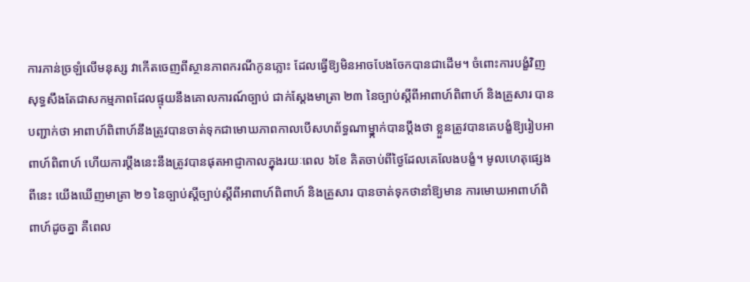ការភាន់ច្រឡំលើមនុស្ស វាកើតចេញពីស្ថានភាពករណីកូនភ្លោះ ដែលធ្វើឱ្យមិនអាចបែងចែកបានជាដើម។ ចំពោះការបង្ខំវិញ សុទ្ធសឹងតែជាសកម្មភាពដែលផ្ទុយនឹងគោលការណ៍ច្បាប់ ជាក់ស្តែងមាត្រា ២៣ នៃច្បាប់ស្តីពីអាពាហ៍ពិពាហ៍ និងគ្រួសារ បានបញ្ជាក់ថា អាពាហ៍ពិពាហ៍នឹងត្រូវបានចាត់ទុកជាមោឃភាពកាលបើសហព័ទ្ធណាម្នា្កក់បានប្តឹងថា ខ្លួនត្រូវបានគេបង្ខំឱ្យរៀបអាពាហ៍ពិពាហ៍ ហើយការប្តឹងនេះនឹងត្រូវបានផុតអាជ្ញាកាលក្នុងរយៈពេល ៦ខែ គិតចាប់ពីថ្ងៃដែលគេលែងបង្ខំ។ មូលហេតុផ្សេងពីនេះ យើងឃើញមាត្រា ២១ នៃច្បាប់ស្តីច្បាប់ស្តីពីអាពាហ៍ពិពាហ៍ និងគ្រួសារ បានចាត់ទុកថានាំឱ្យមាន ការមោឃអាពាហ៍ពិពាហ៍ដូចគ្នា គឺពេល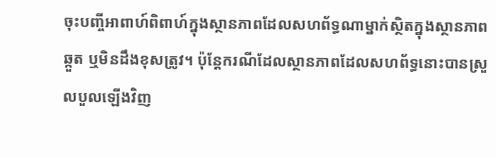ចុះបញ្ចីអាពាហ៍ពិពាហ៍ក្នុងស្ថានភាពដែលសហព័ទ្ធណាម្នាក់ស្ថិតក្នុងស្ថានភាពឆ្កួត ឬមិនដឹងខុសត្រូវ។ ប៉ុន្តែករណីដែលស្ថានភាពដែលសហព័ទ្ធនោះបានស្រួលបួលឡើងវិញ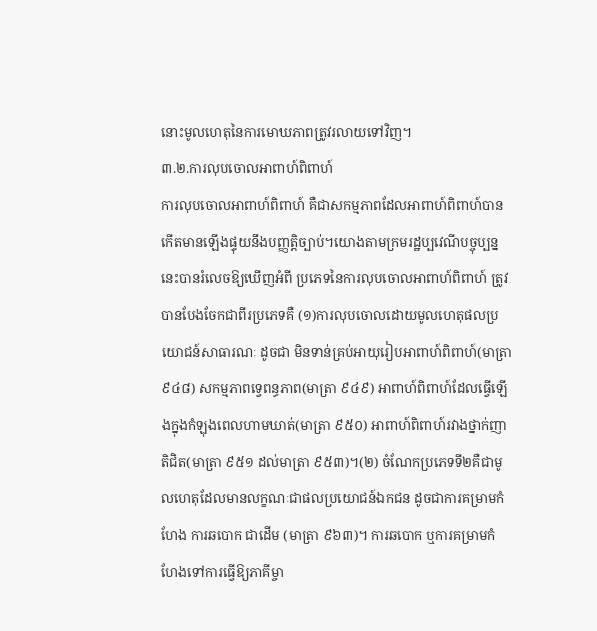នោះមូលហេតុនៃការមោឃភាពត្រូវរលាយទៅវិញ។
៣.២.ការលុបចោលអាពាហ៍ពិពាហ៍
ការលុបចោលអាពាហ៍ពិពាហ៍ គឺជាសកម្មភាពដែលអាពាហ៍ពិពាហ៍បានកើតមានឡើងផ្ទុយនឹងបញ្ញត្តិច្បាប់។យោងតាមក្រមរដ្ឋប្បវេណីបច្ចុប្បន្ននេះបានរំលេចឱ្យឃើញអំពី ប្រភេទនៃការលុបចោលអាពាហ៍ពិពាហ៍ ត្រូវបានបែងចែកជាពីរប្រភេទគឺ (១)ការលុបចោលដោយមូលហេតុផលប្រយោជន៍សាធារណៈ ដូចជា មិនទាន់គ្រប់អាយុរៀបអាពាហ៍ពិពាហ៍(មាត្រា ៩៤៨) សកម្មភាពទ្វេពន្ធភាព(មាត្រា ៩៤៩) អាពាហ៍ពិពាហ៍ដែលធ្វើឡើងក្នុងកំឡុងពេលហាមឃាត់(មាត្រា ៩៥០) អាពាហ៍ពិពាហ៍រវាងថ្នាក់ញាតិជិត(មាត្រា ៩៥១ ដល់មាត្រា ៩៥៣)។(២) ចំណែកប្រភេទទី២គឺជាមូលហេតុដែលមានលក្ខណៈជាផលប្រយោជន៍ឯកជន ដូចជាការគម្រាមកំហែង ការឆបោក ជាដើម (មាត្រា ៩៦៣)។ ការឆបោក ឬការគម្រាមកំហែងទៅការធ្វើឱ្យភាគីម្ចា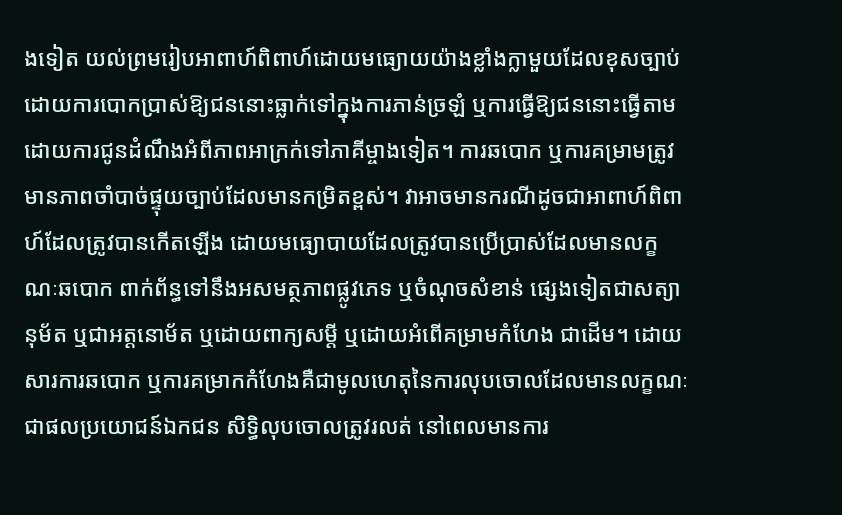ងទៀត យល់ព្រមរៀបអាពាហ៍ពិពាហ៍ដោយមធ្យោយយ៉ាងខ្លាំងក្លាមួយដែលខុសច្បាប់ ដោយការបោកប្រាស់ឱ្យជននោះធ្លាក់ទៅក្នុងការភាន់ច្រឡំ ឬការធ្វើឱ្យជននោះធ្វើតាម ដោយការជូនដំណឹងអំពីភាពអាក្រក់ទៅភាគីម្ចាងទៀត។ ការឆបោក ឬការគម្រាមត្រូវមានភាពចាំបាច់ផ្ទុយច្បាប់ដែលមានកម្រិតខ្ពស់។ វាអាចមានករណីដូចជាអាពាហ៍ពិពាហ៍ដែលត្រូវបានកើតឡើង ដោយមធ្យោបាយដែលត្រូវបានប្រើប្រាស់ដែលមានលក្ខណៈឆបោក ពាក់ព័ន្ធទៅនឹងអសមត្ថភាពផ្លូវភេទ ឬចំណុចសំខាន់ ផ្សេងទៀតជាសត្យានុម័ត ឬជាអត្តនោម័ត ឬដោយពាក្យសម្តី ឬដោយអំពើគម្រាមកំហែង ជាដើម។ ដោយសារការឆបោក ឬការគម្រាកកំហែងគឺជាមូលហេតុនៃការលុបចោលដែលមានលក្ខណៈជាផលប្រយោជន៍ឯកជន សិទ្ធិលុបចោលត្រូវរលត់ នៅពេលមានការ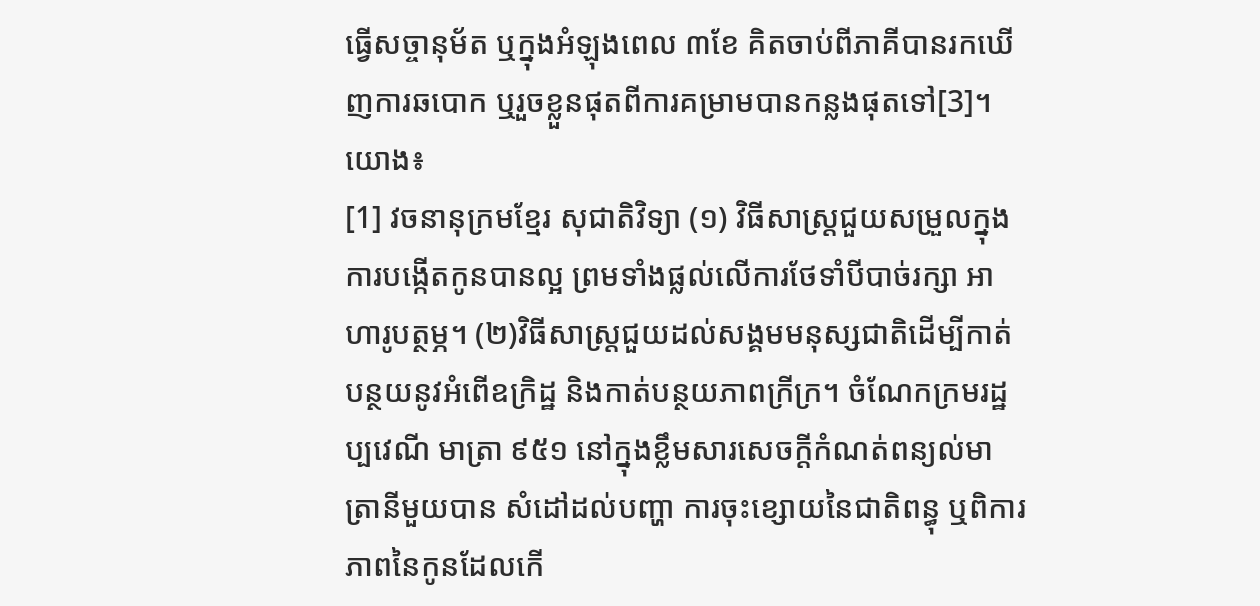ធ្វើសច្ចានុម័ត ឬក្នុងអំឡុងពេល ៣ខែ គិតចាប់ពីភាគីបានរកឃើញការឆបោក ឬរួចខ្លួនផុតពីការគម្រាមបានកន្លងផុតទៅ[3]។
យោង៖
[1] វចនានុក្រមខ្មែរ សុជាតិវិទ្យា (១) វិធីសាស្រ្តជួយសម្រួលក្នុងការបង្កើតកូនបានល្អ ព្រមទាំងផ្លល់លើការថែទាំបីបាច់រក្សា អាហារូបត្ថម្ភ។ (២)វិធីសាស្រ្តជួយដល់សង្គមមនុស្សជាតិដើម្បីកាត់បន្ថយនូវអំពើឧក្រិដ្ឋ និងកាត់បន្ថយភាពក្រីក្រ។ ចំណែកក្រមរដ្ឋប្បវេណី មាត្រា ៩៥១ នៅក្នុងខ្លឹមសារសេចក្តីកំណត់ពន្យល់មាត្រានីមួយបាន សំដៅដល់បញ្ហា ការចុះខ្សោយនៃជាតិពន្ធុ ឬពិការភាពនៃកូនដែលកើ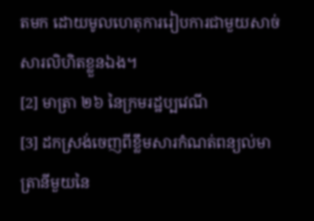តមក ដោយមូលហេតុការរៀបការជាមួយសាច់សារលិហិតខ្លួនឯង។
[2] មាត្រា ២៦ នៃក្រមរដ្ឋប្បវេណី
[3] ដកស្រង់ចេញពីខ្លឹមសារកំណត់ពន្យល់មាត្រានីមួយនៃ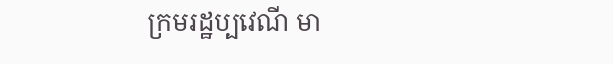ក្រមរដ្ឋប្បវេណី មា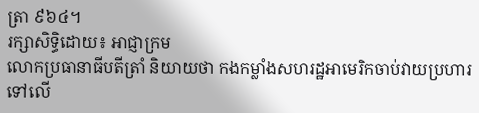ត្រា ៩៦៤។
រក្សាសិទ្ធិដោយ៖ អាជ្ញាក្រម
លោកប្រធានាធីបតីត្រាំ និយាយថា កងកម្លាំងសហរដ្ឋអាមេរិកចាប់វាយប្រហារទៅលើ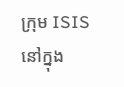ក្រុម ISIS នៅក្នុង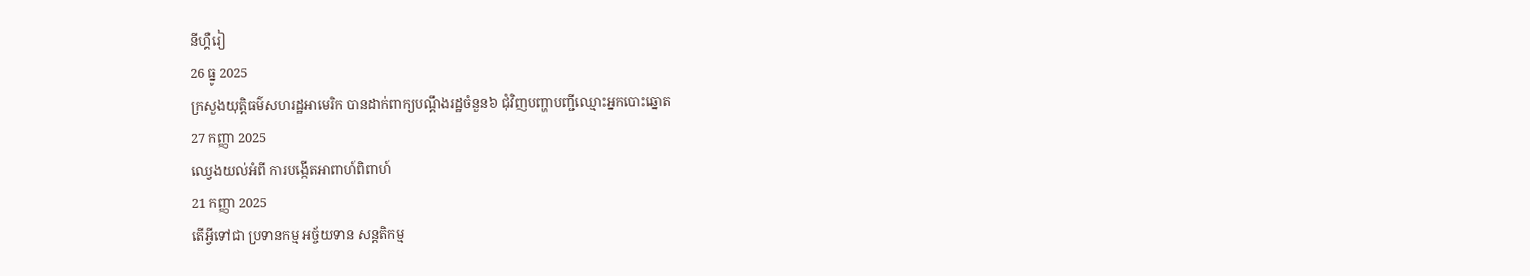នីហ្គឺរៀ
26 ធ្នូ 2025
ក្រសួងយុត្តិធម៌សហរដ្ឋអាមេរិក បានដាក់ពាក្យបណ្តឹងរដ្ឋចំនួន៦ ជុំវិញបញ្ហាបញ្ជីឈ្មោះអ្នកបោះឆ្នោត
27 កញ្ញា 2025
ឈ្វេងយល់អំពី ការបង្កើតអាពាហ៍ពិពាហ៍
21 កញ្ញា 2025
តើអ្វីទៅជា ប្រទានកម្ម អច្ច័យទាន សន្តតិកម្ម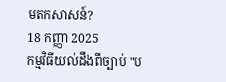មតកសាសន៍?
18 កញ្ញា 2025
កម្មវិធីយល់ដឹងពីច្បាប់ "ប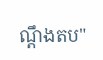ណ្តឹងតប"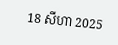18 សីហា 2025